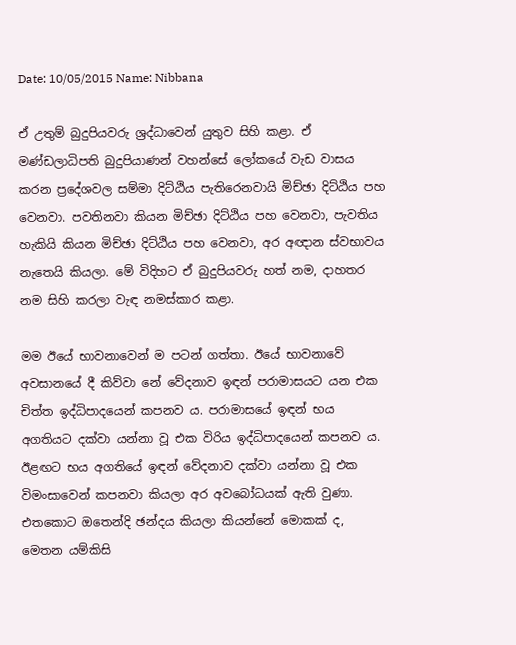Date: 10/05/2015 Name: Nibbana

ඒ උතුම් බුදුපියවරු ශ්‍රද්ධාවෙන් යුතුව සිහි කළා. ඒ මණ්ඩලාධිපති බුදුපියාණන් වහන්සේ ලෝකයේ වැඩ වාසය කරන ප්‍රදේශවල සම්මා දිට්ඨිය පැතිරෙනවායි මිච්ඡා දිට්ඨිය පහ වෙනවා. පවතිනවා කියන මිච්ඡා දිට්ඨිය පහ වෙනවා, පැවතිය හැකියි කියන මිච්ඡා දිට්ඨිය පහ වෙනවා, අර අඥාන ස්වභාවය නැතෙයි කියලා. මේ විදිහට ඒ බුදුපියවරු හත් නම, දාහතර නම සිහි කරලා වැඳ නමස්කාර කළා.

මම ඊයේ භාවනාවෙන් ම පටන් ගත්තා. ඊයේ භාවනාවේ අවසානයේ දී කිව්වා නේ වේදනාව ඉඳන් පරාමාසයට යන එක චිත්ත ඉද්ධිපාදයෙන් කපනව ය. පරාමාසයේ ඉඳන් භය අගතියට දක්වා යන්නා වූ එක විරිය ඉද්ධිපාදයෙන් කපනව ය. ඊළඟට භය අගතියේ ඉඳන් වේදනාව දක්වා යන්නා වූ එක විමංසාවෙන් කපනවා කියලා අර අවබෝධයක් ඇති වුණා. එතකොට ඔතෙන්දි ඡන්දය කියලා කියන්නේ මොකක් ද, මෙතන යම්කිසි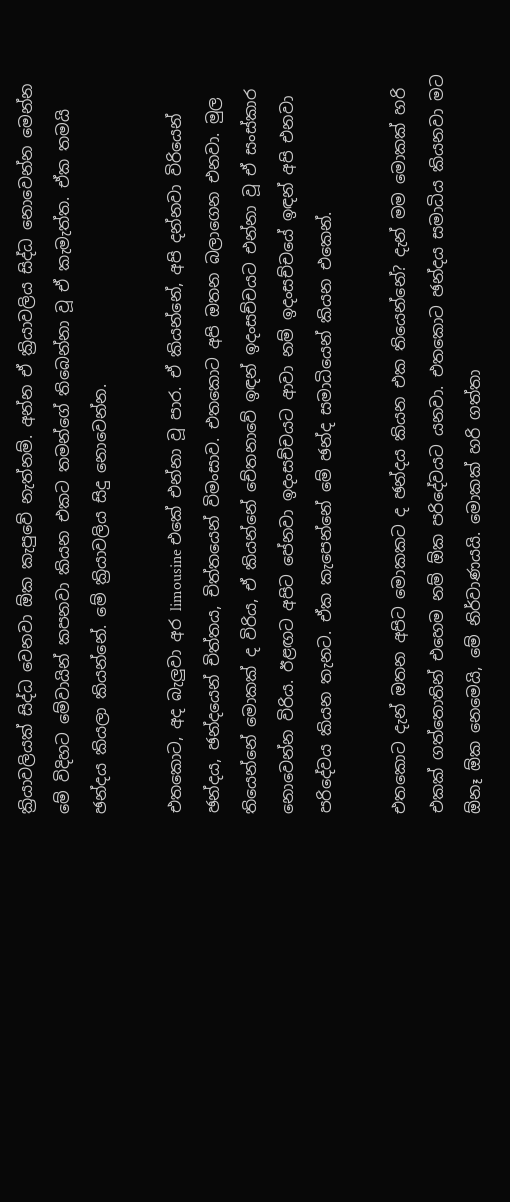ක්‍රියාවලියක් සිද්ධ වෙනවා ඕක කැපුවේ නැත්නම්. අන්න ඒ ක්‍රියාවලිය සිද්ධ නොවෙන්න මෙන්න මේ විදිහට මේවායින් කපනවා කියන එකට තමන්ගේ තිබෙන්නා වූ ඒ කැමැත්ත. ඒක තමයි ඡන්දය කියලා කියන්නේ. මේ ක්‍රියාවලිය සිදු නොවෙන්න.

එතකොට, අද බැලුවා අර limousine එකේ එන්නා වූ පාර. ඒ කියන්නේ, අපි දන්නවා විරියෙන් ඡන්දය, ඡන්දයෙන් චිත්තය, චිත්තයෙන් විමංසාව. එතකොට අපි ඔතන බලාගෙන එනවා. මුල තියෙන්නේ මොකක් ද විරිය, ඒ කියන්නේ චේතනාවේ ඉඳන් ඉදංසච්චයට එන්නා වූ ඒ සංස්කාර නොවෙන්න විරිය. ඊළඟට අපිට පේනවා ඉදංසච්චයට ආවා නම් ඉදංසච්චයේ ඉඳන් අපි එනවා පරිදේවය කියන තැනට. ඒක කැපෙන්නේ මේ ඡන්ද සමාධියෙන් කියන එකෙන්.

එතකොට දැන් ඔතන අපිට මොකකට ද ඡන්දය කියන එක තියෙන්නේ? දැන් මම මොකක් හරි එකක් ගත්තොතින් එහෙම නම් ඕක පරිදේවයට යනවා. එතකොට ඡන්දය සමාධිය කියනවා මට ඕනෑ ඕක නෙමෙයි, මේ නිර්වාණයයි. මොකක් හරි ගත්තා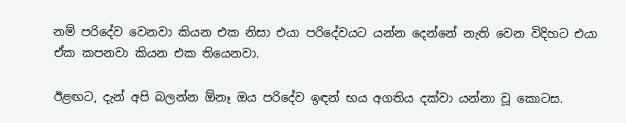නම් පරිදේව වෙනවා කියන එක නිසා එයා පරිදේවයට යන්න දෙන්නේ නැති වෙන විදිහට එයා ඒක කපනවා කියන එක තියෙනවා.

ඊළඟට, දැන් අපි බලන්න ඕනෑ ඔය පරිදේව ඉඳන් භය අගතිය දක්වා යන්නා වූ කොටස.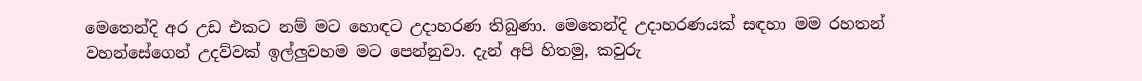මෙතෙන්දි අර උඩ එකට නම් මට හොඳට උදාහරණ තිබුණා. මෙතෙන්දි උදාහරණයක් සඳහා මම රහතන් වහන්සේගෙන් උදව්වක් ඉල්ලුවහම මට පෙන්නුවා. දැන් අපි හිතමු, කවුරු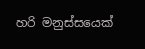හරි මනුස්සයෙක්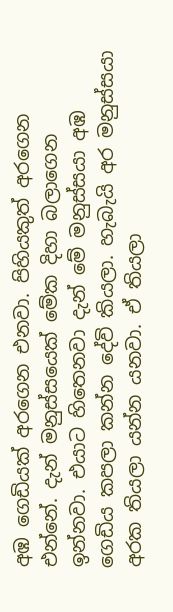අඹ ගෙඩියක් අරගෙන එනවා. පිහියකුත් අරගෙන එන්නේ. දැන් මනුස්සයෙක් මේක දිහා බලාගෙන ඉන්නවා. එයාට හිතෙනවා දැන් මේ මනුස්සයා අඹ ගෙඩිය කපලා කන්න දේවි කියලා. හැබැයි අර මනුස්සයා අරක තියලා යන්න යනවා. ඒ තියලා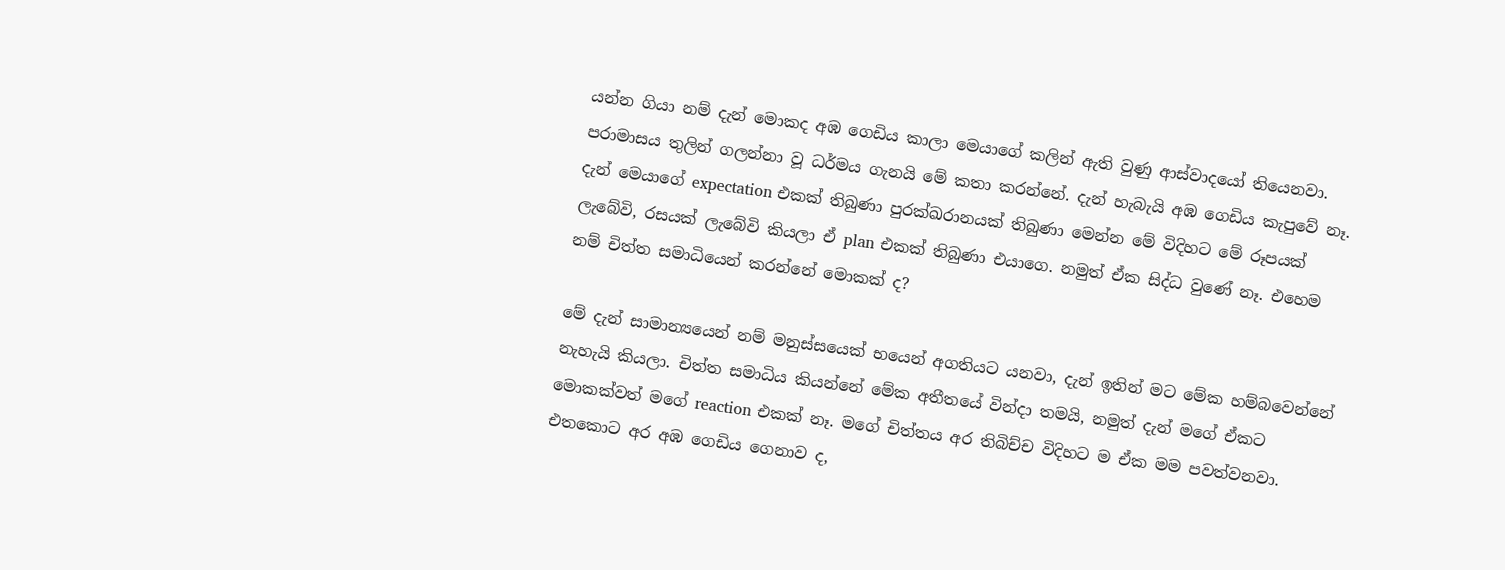යන්න ගියා නම් දැන් මොකද අඹ ගෙඩිය කාලා මෙයාගේ කලින් ඇති වුණු ආස්වාදයෝ තියෙනවා. පරාමාසය තුලින් ගලන්නා වූ ධර්මය ගැනයි මේ කතා කරන්නේ. දැන් හැබැයි අඹ ගෙඩිය කැපුවේ නෑ. දැන් මෙයාගේ expectation එකක් තිබුණා පුරක්ඛරානයක් තිබුණා මෙන්න මේ විදිහට මේ රූපයක් ලැබේවි, රසයක් ලැබේවි කියලා ඒ plan එකක් තිබුණා එයාගෙ. නමුත් ඒක සිද්ධ වුණේ නෑ. එහෙම නම් චිත්ත සමාධියෙන් කරන්නේ මොකක් ද?

මේ දැන් සාමාන්‍යයෙන් නම් මනුස්සයෙක් භයෙන් අගතියට යනවා, දැන් ඉතින් මට මේක හම්බවෙන්නේ නැහැයි කියලා. චිත්ත සමාධිය කියන්නේ මේක අතීතයේ වින්දා තමයි, නමුත් දැන් මගේ ඒකට මොකක්වත් මගේ reaction එකක් නෑ. මගේ චිත්තය අර තිබිච්ච විදිහට ම ඒක මම පවත්වනවා. එතකොට අර අඹ ගෙඩිය ගෙනාව ද,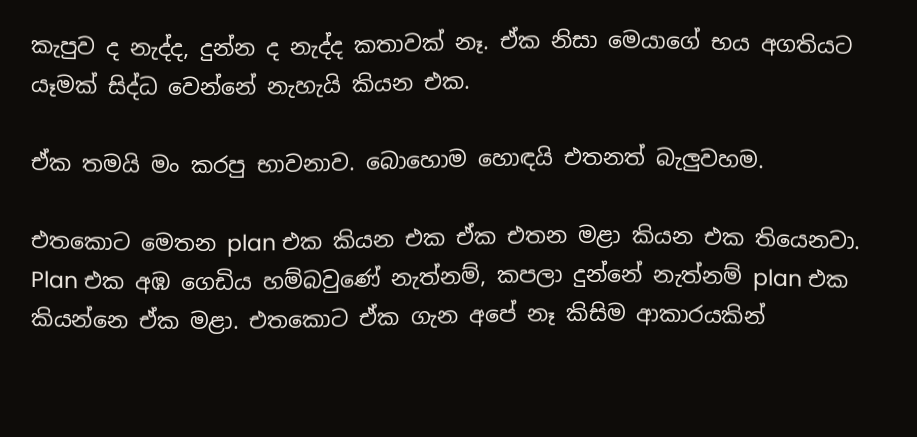කැපුව ද නැද්ද, දුන්න ද නැද්ද කතාවක් නෑ. ඒක නිසා මෙයාගේ භය අගතියට යෑමක් සිද්ධ වෙන්නේ නැහැයි කියන එක.

ඒක තමයි මං කරපු භාවනාව. බොහොම හොඳයි එතනත් බැලුවහම.

එතකොට මෙතන plan එක කියන එක ඒක එතන මළා කියන එක තියෙනවා. Plan එක අඹ ගෙඩිය හම්බවුණේ නැත්නම්, කපලා දුන්නේ නැත්නම් plan එක කියන්නෙ ඒක මළා. එතකොට ඒක ගැන අපේ නෑ කිසිම ආකාරයකින්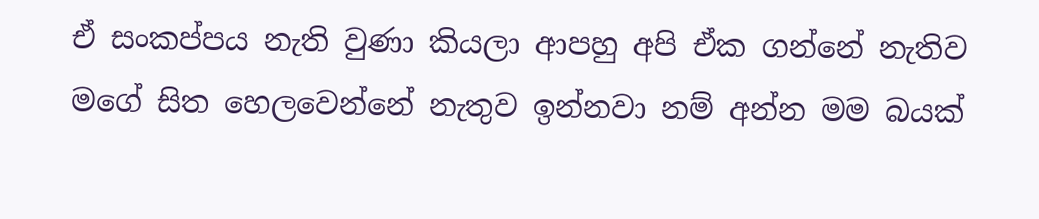ඒ සංකප්පය නැති වුණා කියලා ආපහු අපි ඒක ගන්නේ නැතිව මගේ සිත හෙලවෙන්නේ නැතුව ඉන්නවා නම් අන්න මම බයක්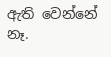ඇති වෙන්නේ නෑ.